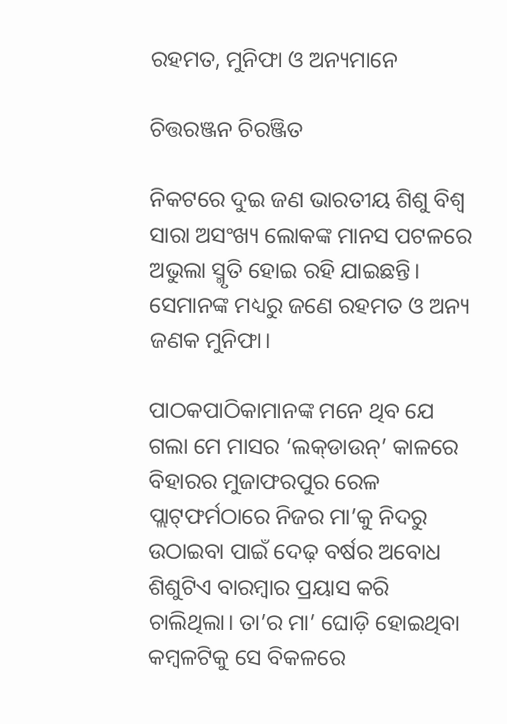ରହମତ, ମୁନିଫା ଓ ଅନ୍ୟମାନେ

ଚିତ୍ତରଞ୍ଜନ ଚିରଞ୍ଜିତ

ନିକଟରେ ଦୁଇ ଜଣ ଭାରତୀୟ ଶିଶୁ ବିଶ୍ବ ସାରା ଅସଂଖ୍ୟ ଲୋକଙ୍କ ମାନସ ପଟଳରେ ଅଭୁଲା ସ୍ମୃତି ହୋଇ ରହି ଯାଇଛନ୍ତି। ସେମାନଙ୍କ ମଧ୍ୟରୁ ଜଣେ ରହମତ ଓ ଅନ୍ୟ ଜଣକ ମୁନିଫା।

ପାଠକପାଠିକାମାନଙ୍କ ମନେ ଥିବ ଯେ ଗଲା ମେ ମାସର ‘ଲକ୍‌ଡାଉନ୍‌’ କାଳରେ ବିହାରର ମୁଜାଫରପୁର ରେଳ ପ୍ଲାଟ୍‌ଫର୍ମ‌ଠାରେ ନିଜର ମା’କୁ ନିଦରୁ ଉଠାଇବା ପାଇଁ ଦେଢ଼ ବର୍ଷର ଅବୋଧ ଶିଶୁଟିଏ ବାରମ୍ବାର ପ୍ରୟାସ କରି ଚାଲିଥିଲା। ତା’ର ମା’ ଘୋଡ଼ି ହୋଇଥିବା କମ୍ବଳଟିକୁ ସେ ବିକଳରେ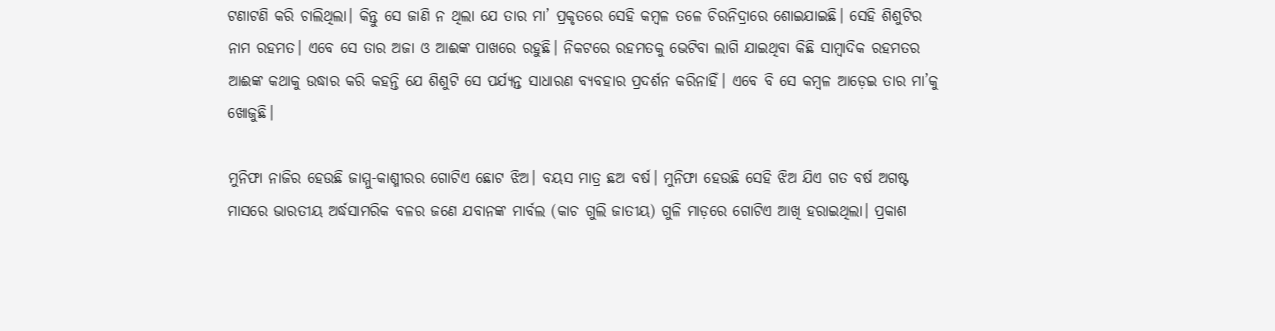ଟଣାଟଣି କରି ଚାଲିଥିଲା। କିନ୍ତୁ ସେ ଜାଣି ନ ଥିଲା ଯେ ତାର ମା’ ପ୍ରକୃତରେ ସେହି କମ୍ବଳ ତଳେ ଚିରନିଦ୍ରାରେ ଶୋଇଯାଇଛି। ସେହି ଶିଶୁଟିର ନାମ ରହମତ। ଏବେ ସେ ତାର ଅଜା ଓ ଆଈଙ୍କ ପାଖରେ ରହୁଛି। ନିକଟରେ ରହମତକୁ ଭେଟିବା ଲାଗି ଯାଇଥିବା କିଛି ସାମ୍ବାଦିକ ରହମତର ଆଈଙ୍କ କଥାକୁ ଉଦ୍ଧାର କରି କହନ୍ତି ଯେ ଶିଶୁଟି ସେ ପର୍ଯ୍ୟନ୍ତ ସାଧାରଣ ବ୍ୟବହାର ପ୍ରଦର୍ଶନ କରିନାହିଁ। ଏବେ ବି ସେ କମ୍ବଳ ଆଡ଼େଇ ତାର ମା’କୁ ଖୋଜୁଛି।

ମୁନିଫା ନାଜିର ହେଉଛି ଜାମ୍ମୁ-କାଶ୍ମୀରର ଗୋଟିଏ ଛୋଟ ଝିଅ। ବୟସ ମାତ୍ର ଛଅ ବର୍ଷ। ମୁନିଫା ହେଉଛି ସେହି ଝିଅ ଯିଏ ଗତ ବର୍ଷ ଅଗଷ୍ଟ ମାସରେ ଭାରତୀୟ ଅର୍ଦ୍ଧସାମରିକ ବଳର ଜଣେ ଯବାନଙ୍କ ମାର୍ବଲ (କାଚ ଗୁଲି ଜାତୀୟ) ଗୁଳି ମାଡ଼ରେ ଗୋଟିଏ ଆଖି ହରାଇଥିଲା। ପ୍ରକାଶ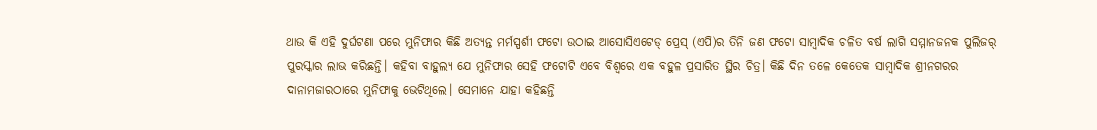ଥାଉ କି ଏହି ଦୁର୍ଘଟଣା ପରେ ମୁନିଫାର କିଛି ଅତ୍ୟନ୍ତ ମର୍ମସ୍ପର୍ଶୀ ଫଟୋ ଉଠାଇ ଆସୋସିଏଟେଡ୍‌ ପ୍ରେସ୍‌ (ଏପି)ର ତିନି ଜଣ ଫଟୋ ସାମ୍ବାଦିକ ଚଳିତ ବର୍ଷ ଲାଗି ସମ୍ମାନଜନକ ପୁଲିଜର୍‌ ପୁରସ୍କାର ଲାଭ କରିଛନ୍ତି। କହିବା ବାହୁଲ୍ୟ ଯେ ମୁନିଫାର ସେହି ଫଟୋଟି ଏବେ ବିଶ୍ବରେ ଏକ ବହୁଳ ପ୍ରସାରିତ ସ୍ଥିର ଚିତ୍ର। କିଛି ଦିନ ତଳେ କେତେକ ସାମ୍ବାଦିକ ଶ୍ରୀନଗରର ଦାନାମଜାରଠାରେ ମୁନିଫାକୁ ଭେଟିଥିଲେ। ସେମାନେ ଯାହା କହିଛନ୍ତି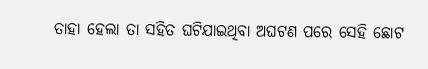ତାହା ହେଲା ତା ସହିତ ଘଟିଯାଇଥିବା ଅଘଟଣ ପରେ ସେହି ଛୋଟ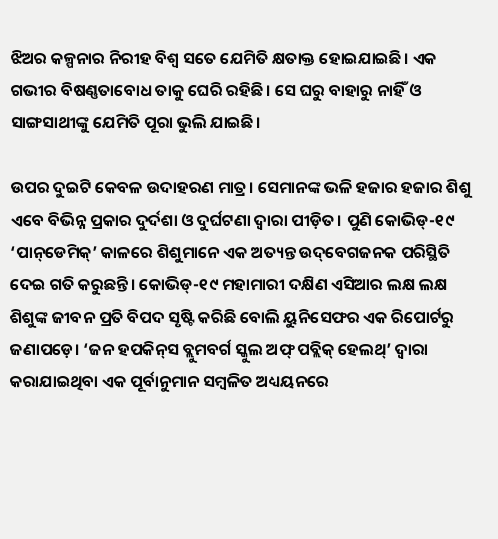ଝିଅର କଳ୍ପନାର ନିରୀହ ବିଶ୍ବ ସତେ ଯେମିତି କ୍ଷତାକ୍ତ ହୋଇଯାଇଛି। ଏକ ଗଭୀର ବିଷଣ୍ଣତାବୋଧ ତାକୁ ଘେରି ରହିଛି। ସେ ଘରୁ ବାହାରୁ ନାହିଁ ଓ ସାଙ୍ଗସାଥୀଙ୍କୁ ଯେମିତି ପୂରା ଭୁଲି ଯାଇଛି।

ଉପର ଦୁଇଟି କେବଳ ଉଦାହରଣ ମାତ୍ର। ସେମାନଙ୍କ ଭଳି ହଜାର ହଜାର ଶିଶୁ ଏବେ ବିଭିନ୍ନ ପ୍ରକାର ଦୁର୍ଦଶା ଓ ଦୁର୍ଘଟଣା ଦ୍ବାରା ପୀଡ଼ିତ। ପୁଣି କୋଭିଡ୍‌-୧୯ ‘ପାନ୍‌ଡେମିକ୍‌’ କାଳରେ ଶିଶୁମାନେ ଏକ ଅତ୍ୟନ୍ତ ଉଦ୍‌ବେଗଜନକ ପରିସ୍ଥିତି ଦେଇ ଗତି କରୁଛନ୍ତି। କୋଭିଡ୍-୧୯ ମହାମାରୀ ଦକ୍ଷିଣ ଏସିଆର ଲକ୍ଷ ଲକ୍ଷ ଶିଶୁଙ୍କ ଜୀବନ ପ୍ରତି ବିପଦ ସୃଷ୍ଟି କରିଛି ବୋଲି ୟୁନିସେଫର ଏକ ରିପୋର୍ଟରୁ ଜଣାପଡ଼େ। ‘ଜନ ହପକିନ୍‌ସ ବ୍ଲୁମବର୍ଗ ସ୍କୁଲ ଅଫ୍ ପବ୍ଲିକ୍ ହେଲଥ୍’ ଦ୍ୱାରା କରାଯାଇଥିବା ଏକ ପୂର୍ବାନୁମାନ ସମ୍ବଳିତ ଅଧ୍ୟୟନରେ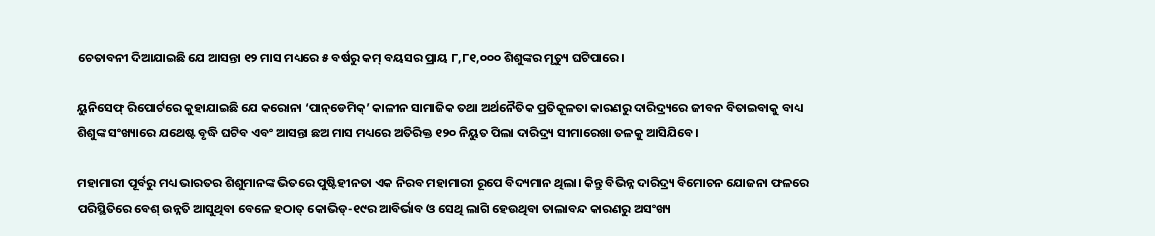ଚେତାବନୀ ଦିଆଯାଇଛି ଯେ ଆସନ୍ତା ୧୨ ମାସ ମଧ୍ୟରେ ୫ ବର୍ଷରୁ କମ୍‌ ବୟସର ପ୍ରାୟ ୮,୮୧,୦୦୦ ଶିଶୁଙ୍କର ମୃତ୍ୟୁ ଘଟିପାରେ।

ୟୁନିସେଫ୍ ରିପୋର୍ଟରେ କୁହାଯାଇଛି ଯେ କରୋନା ‘ପାନ୍‌ଡେମିକ୍‌’ କାଳୀନ ସାମାଜିକ ତଥା ଅର୍ଥନୈତିକ ପ୍ରତିକୂଳତା କାରଣରୁ ଦାରିଦ୍ର୍ୟରେ ଜୀବନ ବିତାଇବାକୁ ବାଧ୍ୟ ଶିଶୁଙ୍କ ସଂଖ୍ୟାରେ ଯଥେଷ୍ଟ ବୃଦ୍ଧି ଘଟିବ ଏବଂ ଆସନ୍ତା ଛଅ ମାସ ମଧ୍ୟରେ ଅତିରିକ୍ତ ୧୨୦ ନିୟୁତ ପିଲା ଦାରିଦ୍ର୍ୟ ସୀମାରେଖା ତଳକୁ ଆସିଯିବେ।

ମହାମାରୀ ପୂର୍ବରୁ ମଧ୍ୟ ଭାରତର ଶିଶୁମାନଙ୍କ ଭିତରେ ପୁଷ୍ଟିହୀନତା ଏକ ନିରବ ମହାମାରୀ ରୂପେ ବିଦ୍ୟମାନ ଥିଲା। କିନ୍ତୁ ବିଭିନ୍ନ ଦାରିଦ୍ର୍ୟ ବିମୋଚନ ଯୋଜନା ଫଳରେ ପରିସ୍ଥିତିରେ ବେଶ୍‌ ଉନ୍ନତି ଆସୁଥିବା ବେଳେ ହଠାତ୍‌ କୋଭିଡ୍‌-୧୯ର ଆବିର୍ଭାବ ଓ ସେଥି ଲାଗି ହେଉଥିବା ତାଲାବନ୍ଦ କାରଣରୁ ଅସଂଖ୍ୟ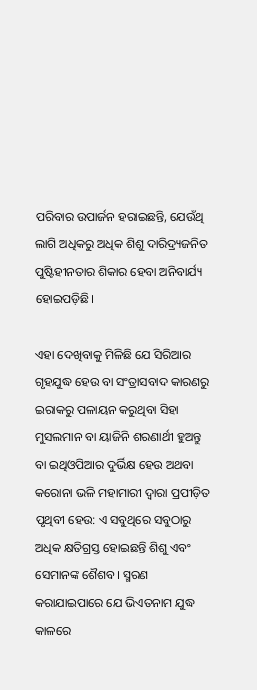ପରିବାର ଉପାର୍ଜନ ହରାଇଛନ୍ତି, ଯେଉଁଥି ଲାଗି ଅଧିକରୁ ଅଧିକ ଶିଶୁ ଦାରିଦ୍ର୍ୟଜନିତ ପୁଷ୍ଟିହୀନତାର ଶିକାର ହେବା ଅନିବାର୍ଯ୍ୟ ହୋଇପଡ଼ିଛି।

ଏହା ଦେଖିବାକୁ ମିଳିଛି ଯେ ସିରିଆର ଗୃହଯୁଦ୍ଧ ହେଉ ବା ସଂତ୍ରାସବାଦ କାରଣରୁ ଇରାକରୁ ପଳାୟନ କରୁଥିବା ସିହା ମୁସଲମାନ ବା ୟାଜିନି ଶରଣାର୍ଥୀ ହୁଅନ୍ତୁ ବା ଇଥିଓପିଆର ଦୁର୍ଭିକ୍ଷ ହେଉ ଅଥବା କରୋନା ଭଳି ମହାମାରୀ ଦ୍ବାରା ପ୍ରପୀଡ଼ିତ ପୃଥିବୀ ହେଉ: ଏ ସବୁଥିରେ ସବୁଠାରୁ ଅଧିକ କ୍ଷତିଗ୍ରସ୍ତ ହୋଇଛନ୍ତି ଶିଶୁ ଏବଂ ସେମାନଙ୍କ ଶୈଶବ। ସ୍ମରଣ କରାଯାଇପାରେ ଯେ ଭିଏତନାମ ଯୁଦ୍ଧ କାଳରେ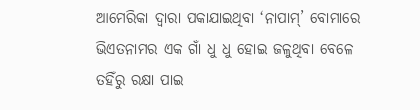ଆମେରିକା ଦ୍ବାରା ପକାଯାଇଥିବା ‘ନାପାମ୍‌’ ବୋମାରେ ଭିଏତନାମର ଏକ ଗାଁ ଧୁ ଧୁ ହୋଇ ଜଳୁଥିବା ବେଳେ ତହିଁରୁ ରକ୍ଷା ପାଇ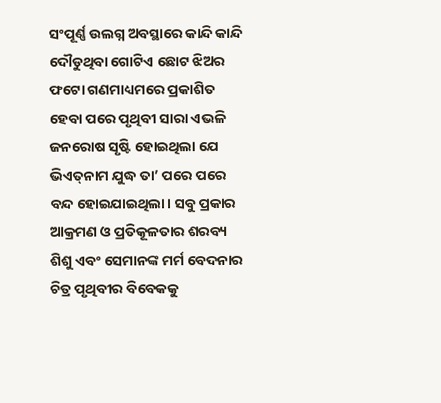ସଂପୂର୍ଣ୍ଣ ଉଲଗ୍ନ ଅବସ୍ଥାରେ କାନ୍ଦି କାନ୍ଦି ଦୌଡୁଥିବା ଗୋଟିଏ ଛୋଟ ଝିଅର ଫଟୋ ଗଣମାଧ୍ୟମରେ ପ୍ରକାଶିତ ହେବା ପରେ ପୃଥିବୀ ସାରା ଏଭଳି ଜନରୋଷ ସୃଷ୍ଟି ହୋଇଥିଲା ଯେ ଭିଏତ୍‌ନାମ ଯୁଦ୍ଧ ତା’ ପରେ ପରେ ବନ୍ଦ ହୋଇଯାଇଥିଲା। ସବୁ ପ୍ରକାର ଆକ୍ରମଣ ଓ ପ୍ରତିକୂଳତାର ଶରବ୍ୟ ଶିଶୁ ଏବଂ ସେମାନଙ୍କ ମର୍ମ ବେଦନାର ଚିତ୍ର ପୃଥିବୀର ବିବେକକୁ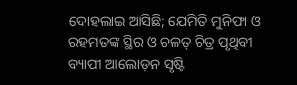ଦୋହଲାଇ ଆସିଛି; ଯେମିତି ମୁନିଫା ଓ ରହମତଙ୍କ ସ୍ଥିର ଓ ଚଳତ୍‌ ଚିତ୍ର ପୃଥିବୀ ବ୍ୟାପୀ ଆଲୋଡ଼ନ ସୃଷ୍ଟି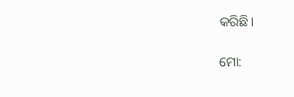କରିଛି।

ମୋ: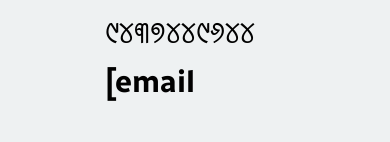୯୪୩୭୪୪୯୬୪୪
[email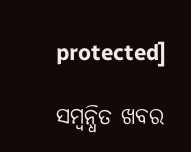protected]

ସମ୍ବନ୍ଧିତ ଖବର